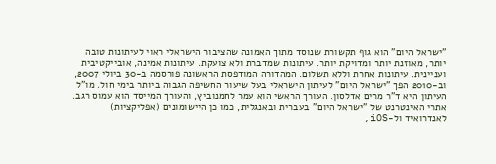"ישראל היום" הוא גוף תקשורת שנוסד מתוך האמונה שהציבור הישראלי ראוי לעיתונות טובה יותר, מאוזנת יותר ומדויקת יותר. עיתונות שמדברת ולא צועקת. עיתונות אמינה, אובייקטיבית ועניינית. עיתונות אחרת וללא תשלום. המהדורה המודפסת הראשונה פורסמה ב-30 ביולי 2007, וב-2010 הפך "ישראל היום" לעיתון הישראלי בעל שיעור החשיפה הגבוה ביותר בימי חול. מו"ל העיתון היא ד"ר מרים אדלסון. העורך הראשי הוא עמר לחמנוביץ, והעורך המייסד הוא עמוס רגב. אתרי האינטרנט של "ישראל היום" בעברית ובאנגלית, כמו כן היישומונים (אפליקציות) לאנדרואיד ול-iOS,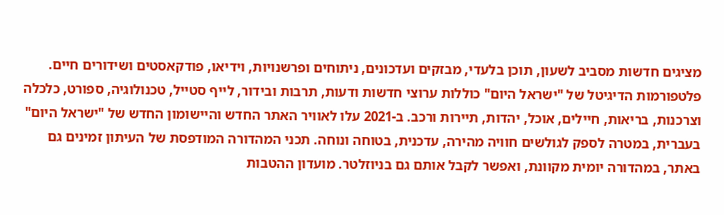מציגים חדשות מסביב לשעון, תוכן בלעדי, מבזקים ועדכונים, ניתוחים ופרשנויות, וידיאו, פודקאסטים ושידורים חיים. פלטפורמות הדיגיטל של "ישראל היום" כוללות ערוצי חדשות ודעות, תרבות ובידור, לייף סטייל, טכנולוגיה, ספורט, כלכלה וצרכנות, בריאות, חיילים, אוכל, יהדות, תיירות ורכב. ב-2021 עלו לאוויר האתר החדש והיישומון החדש של "ישראל היום" בעברית, במטרה לספק לגולשים חוויה מהירה, עדכנית, בטוחה ונוחה. תכני המהדורה המודפסת של העיתון זמינים גם באתר, במהדורה יומית מקוונת, ואפשר לקבל אותם גם בניוזלטר. מועדון ההטבות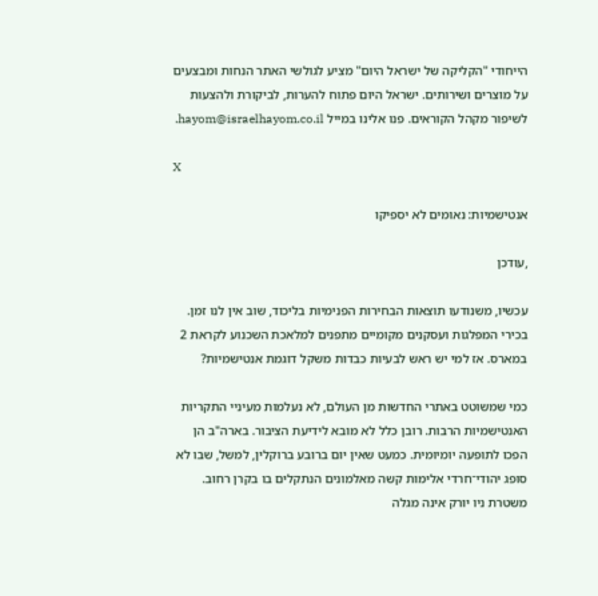הייחודי "הקליקה של ישראל היום" מציע לגולשי האתר הנחות ומבצעים על מוצרים ושירותים. ישראל היום פתוח להערות, לביקורת ולהצעות לשיפור מקהל הקוראים. פנו אלינו במייל hayom@israelhayom.co.il.

X

אנטישמיות: נאומים לא יספיקו

,עודכן

עכשיו, משנודעו תוצאות הבחירות הפנימיות בליכוד, שוב אין לנו זמן. בכירי המפלגות ועסקנים מקומיים מתפנים למלאכת השכנוע לקראת 2 במארס. אז למי יש ראש לבעיות כבדות משקל דוגמת אנטישמיות?

כמי שמשוטט באתרי החדשות מן העולם, לא נעלמות מעיניי התקריות האנטישמיות הרבות. רובן כלל לא מובא לידיעת הציבור. בארה"ב הן הפכו לתופעה יומיומית. כמעט שאין יום ברובע ברוקלין, למשל, שבו לא סופג יהודי־חרדי אלימות קשה מאלמונים הנתקלים בו בקרן רחוב. משטרת ניו יורק אינה מגלה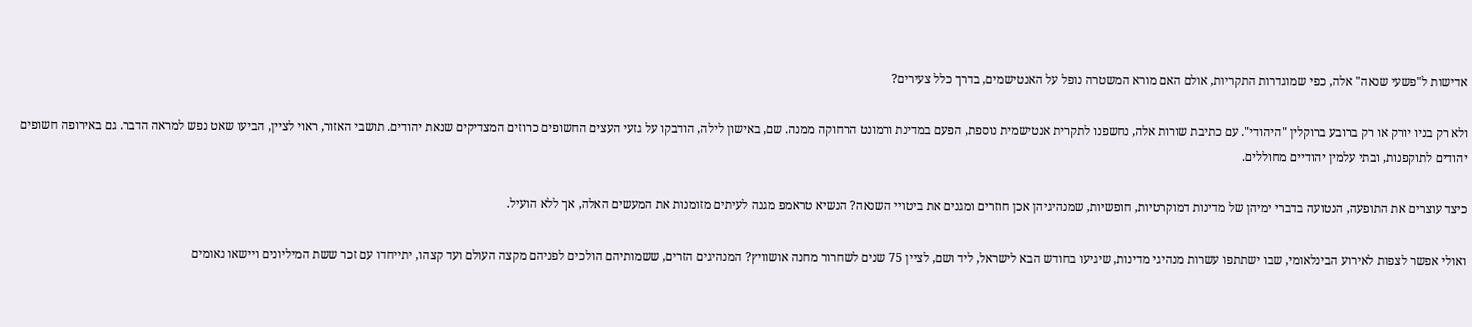אדישות ל"פשעי שנאה" אלה, כפי שמוגדרות התקריות, אולם האם מורא המשטרה נופל על האנטישמים, בדרך כלל צעירים?

ולא רק בניו יורק או רק ברובע ברוקלין "היהודי". עם כתיבת שורות אלה, נחשפנו לתקרית אנטישמית נוספת, הפעם במדינת ורמונט הרחוקה ממנה. שם, באישון לילה, הודבקו על גזעי העצים החשופים כרוזים המצדיקים שנאת יהודים. תושבי האזור, ראוי לציין, הביעו שאט נפש למראה הדבר. גם באירופה חשופים יהודים לתוקפנות, ובתי עלמין יהודיים מחוללים.

כיצד עוצרים את התופעה, הנטועה בדברי ימיהן של מדינות דמוקרטיות, חופשיות, שמנהיגיהן אכן חוזרים ומגנים את ביטויי השנאה? הנשיא טראמפ מגנה לעיתים מזומנות את המעשים האלה, אך ללא הועיל.

ואולי אפשר לצפות לאירוע הבינלאומי, שבו ישתתפו עשרות מנהיגי מדינות, שיגיעו בחודש הבא לישראל, ליד ושם, לציין 75 שנים לשחרור מחנה אושוויץ? המנהיגים הזרים, ששמותיהם הולכים לפניהם מקצה העולם ועד קצהו, יתייחדו עם זכר ששת המיליונים ויישאו נאומים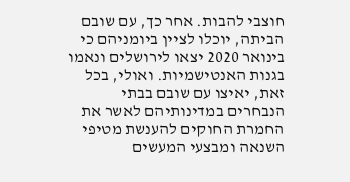חוצבי להבות. אחר כך, עם שובם הביתה, יוכלו לציין ביומניהם כי בינואר 2020 יצאו לירושלים ונאמו בגנות האנטישמיות. ואולי, בכל זאת, יאיצו עם שובם בבתי הנבחרים במדינותיהם לאשר את החמרת החוקים להענשת מטיפי השנאה ומבצעי המעשים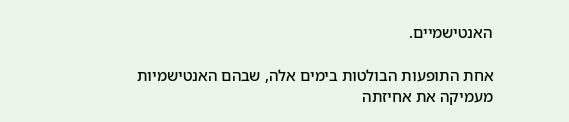האנטישמיים.

אחת התופעות הבולטות בימים אלה, שבהם האנטישמיות מעמיקה את אחיזתה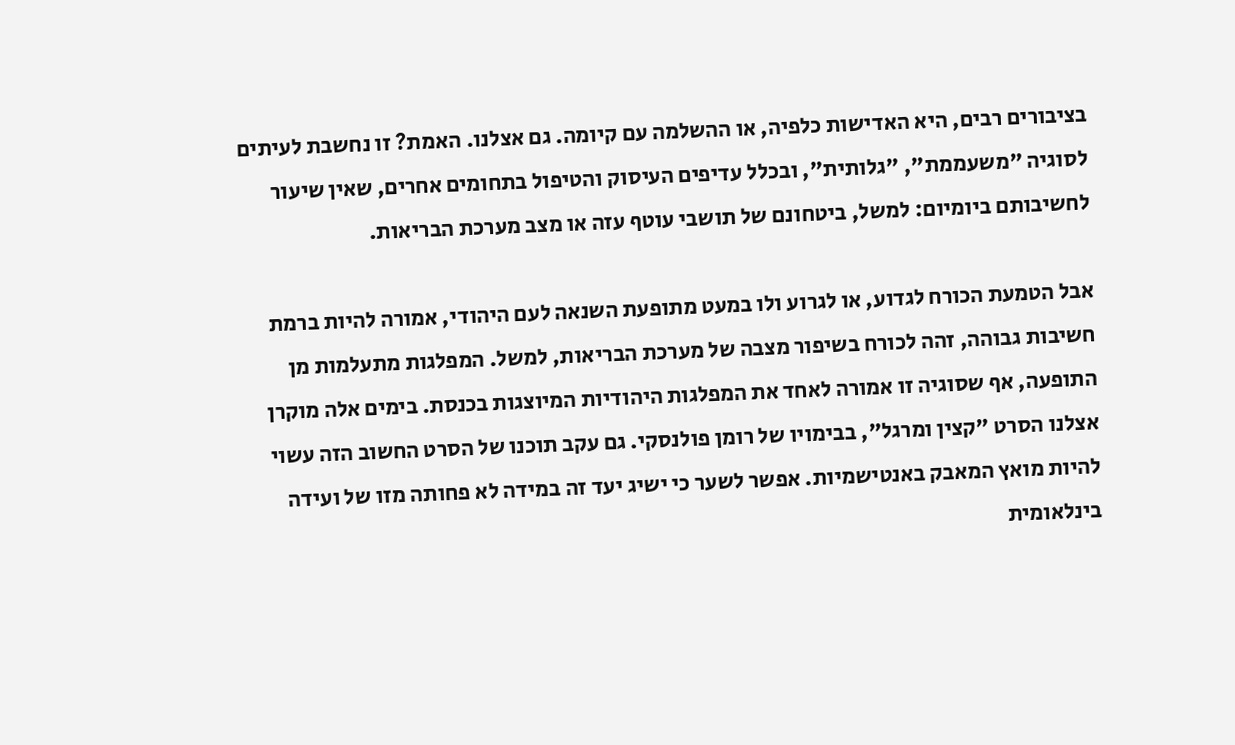בציבורים רבים, היא האדישות כלפיה, או ההשלמה עם קיומה. גם אצלנו. האמת? זו נחשבת לעיתים לסוגיה "משעממת", "גלותית", ובכלל עדיפים העיסוק והטיפול בתחומים אחרים, שאין שיעור לחשיבותם ביומיום: למשל, ביטחונם של תושבי עוטף עזה או מצב מערכת הבריאות.

אבל הטמעת הכורח לגדוע, או לגרוע ולו במעט מתופעת השנאה לעם היהודי, אמורה להיות ברמת חשיבות גבוהה, זהה לכורח בשיפור מצבה של מערכת הבריאות, למשל. המפלגות מתעלמות מן התופעה, אף שסוגיה זו אמורה לאחד את המפלגות היהודיות המיוצגות בכנסת. בימים אלה מוקרן אצלנו הסרט "קצין ומרגל", בבימויו של רומן פולנסקי. גם עקב תוכנו של הסרט החשוב הזה עשוי להיות מואץ המאבק באנטישמיות. אפשר לשער כי ישיג יעד זה במידה לא פחותה מזו של ועידה בינלאומית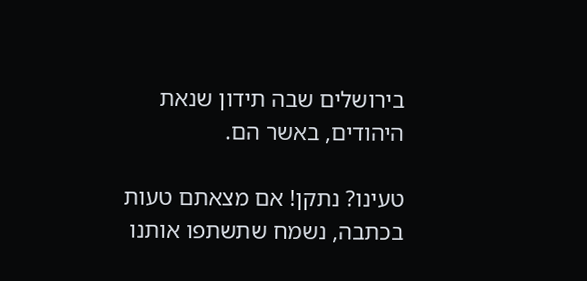בירושלים שבה תידון שנאת היהודים, באשר הם.

טעינו? נתקן! אם מצאתם טעות בכתבה, נשמח שתשתפו אותנו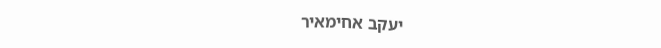יעקב אחימאיר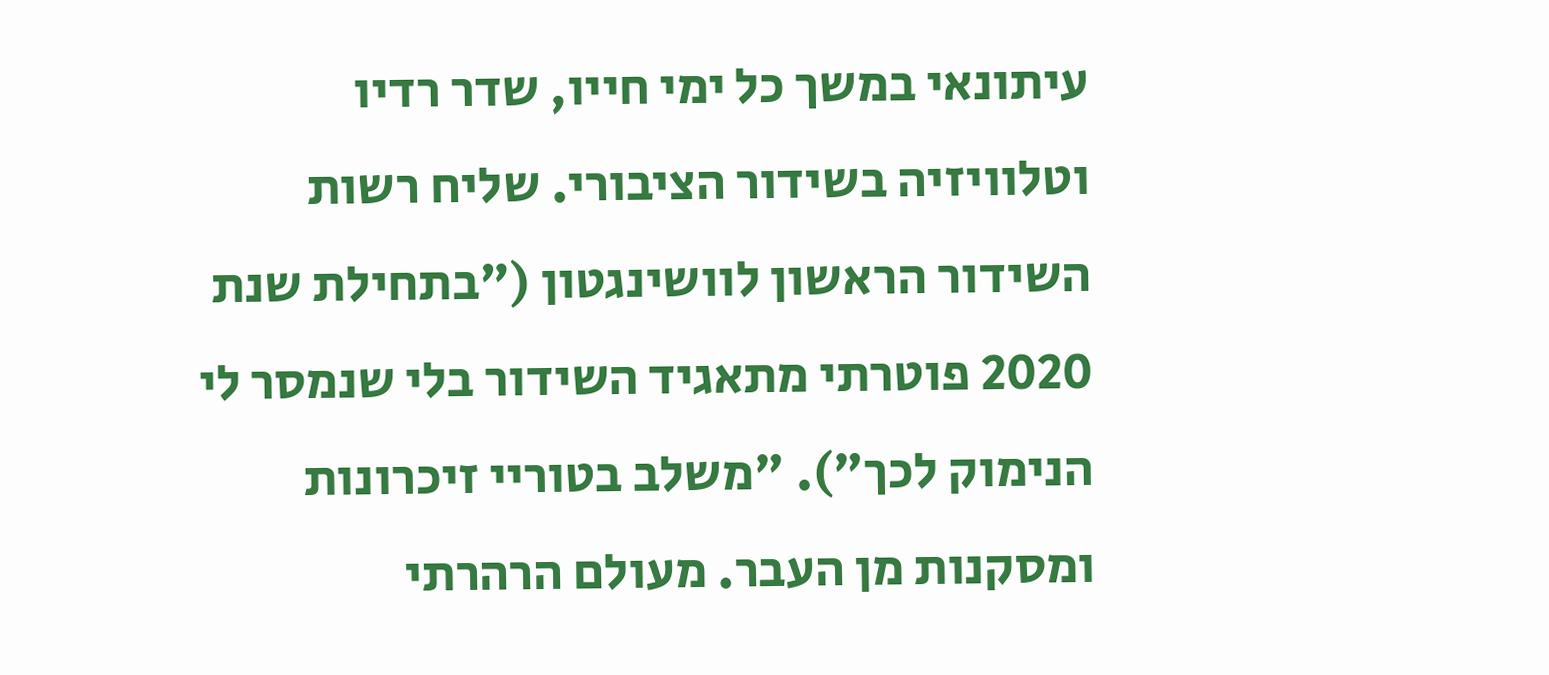עיתונאי במשך כל ימי חייו, שדר רדיו וטלוויזיה בשידור הציבורי. שליח רשות השידור הראשון לוושינגטון ("בתחילת שנת 2020 פוטרתי מתאגיד השידור בלי שנמסר לי הנימוק לכך"). "משלב בטוריי זיכרונות ומסקנות מן העבר. מעולם הרהרתי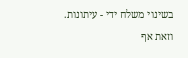בשינוי משלח ידי - עיתונות. וזאת אף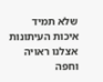שלא תמיד איכות העיתונות אצלנו ראויה וחפה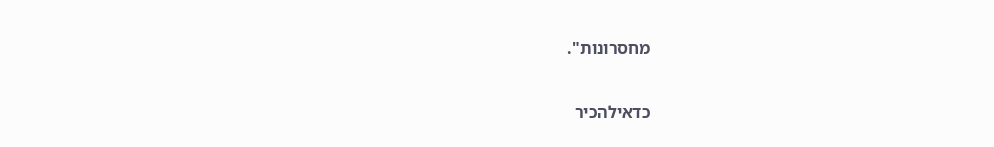מחסרונות".

כדאילהכיר